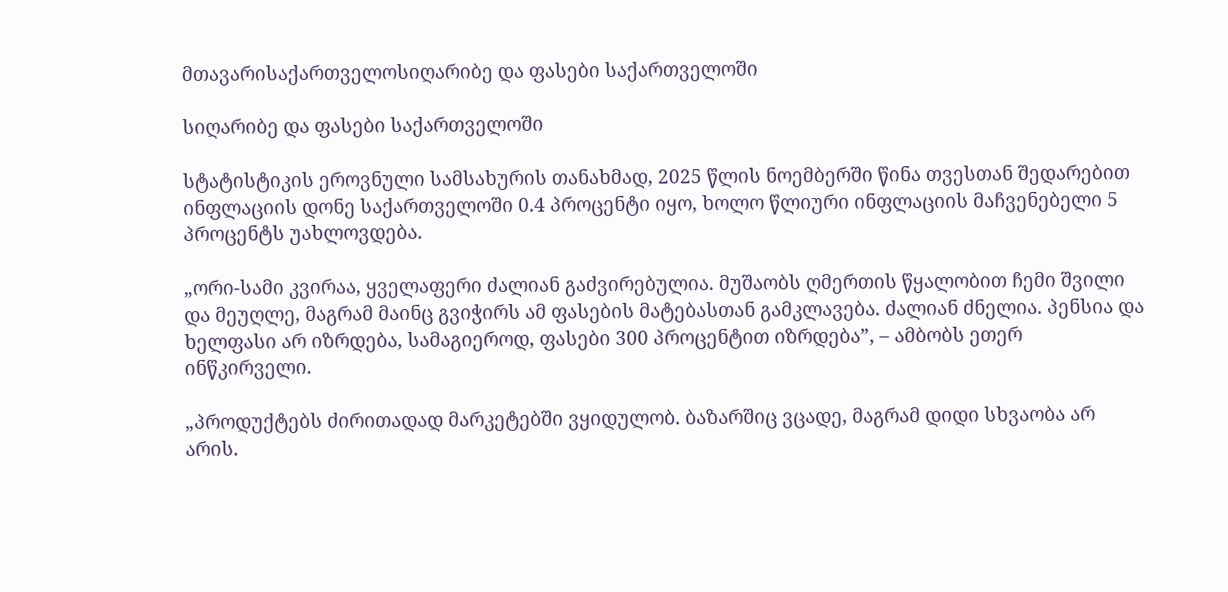მთავარისაქართველოსიღარიბე და ფასები საქართველოში

სიღარიბე და ფასები საქართველოში

სტატისტიკის ეროვნული სამსახურის თანახმად, 2025 წლის ნოემბერში წინა თვესთან შედარებით ინფლაციის დონე საქართველოში 0.4 პროცენტი იყო, ხოლო წლიური ინფლაციის მაჩვენებელი 5 პროცენტს უახლოვდება.

„ორი-სამი კვირაა, ყველაფერი ძალიან გაძვირებულია. მუშაობს ღმერთის წყალობით ჩემი შვილი და მეუღლე, მაგრამ მაინც გვიჭირს ამ ფასების მატებასთან გამკლავება. ძალიან ძნელია. პენსია და ხელფასი არ იზრდება, სამაგიეროდ, ფასები 300 პროცენტით იზრდება”, – ამბობს ეთერ ინწკირველი.

„პროდუქტებს ძირითადად მარკეტებში ვყიდულობ. ბაზარშიც ვცადე, მაგრამ დიდი სხვაობა არ არის.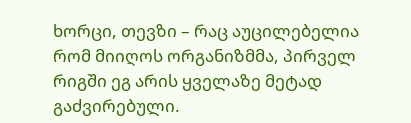ხორცი, თევზი – რაც აუცილებელია რომ მიიღოს ორგანიზმმა, პირველ რიგში ეგ არის ყველაზე მეტად გაძვირებული.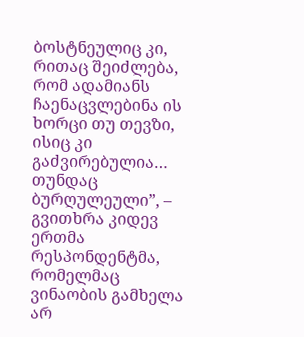ბოსტნეულიც კი, რითაც შეიძლება, რომ ადამიანს ჩაენაცვლებინა ის ხორცი თუ თევზი, ისიც კი გაძვირებულია… თუნდაც ბურღულეული”, – გვითხრა კიდევ ერთმა რესპონდენტმა, რომელმაც ვინაობის გამხელა არ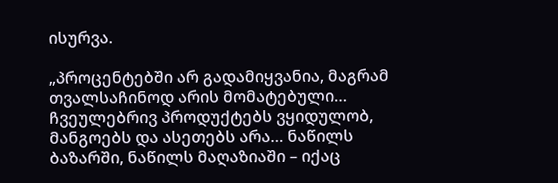ისურვა.

„პროცენტებში არ გადამიყვანია, მაგრამ თვალსაჩინოდ არის მომატებული… ჩვეულებრივ პროდუქტებს ვყიდულობ, მანგოებს და ასეთებს არა… ნაწილს ბაზარში, ნაწილს მაღაზიაში – იქაც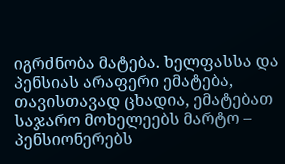იგრძნობა მატება. ხელფასსა და პენსიას არაფერი ემატება, თავისთავად ცხადია, ემატებათ საჯარო მოხელეებს მარტო – პენსიონერებს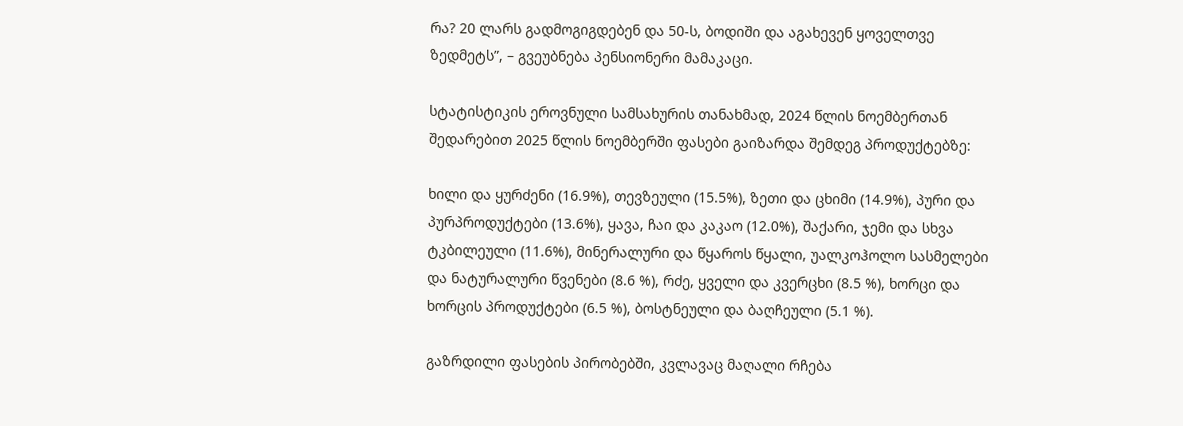რა? 20 ლარს გადმოგიგდებენ და 50-ს, ბოდიში და აგახევენ ყოველთვე ზედმეტს”, – გვეუბნება პენსიონერი მამაკაცი.

სტატისტიკის ეროვნული სამსახურის თანახმად, 2024 წლის ნოემბერთან შედარებით 2025 წლის ნოემბერში ფასები გაიზარდა შემდეგ პროდუქტებზე:

ხილი და ყურძენი (16.9%), თევზეული (15.5%), ზეთი და ცხიმი (14.9%), პური და პურპროდუქტები (13.6%), ყავა, ჩაი და კაკაო (12.0%), შაქარი, ჯემი და სხვა ტკბილეული (11.6%), მინერალური და წყაროს წყალი, უალკოჰოლო სასმელები და ნატურალური წვენები (8.6 %), რძე, ყველი და კვერცხი (8.5 %), ხორცი და ხორცის პროდუქტები (6.5 %), ბოსტნეული და ბაღჩეული (5.1 %).

გაზრდილი ფასების პირობებში, კვლავაც მაღალი რჩება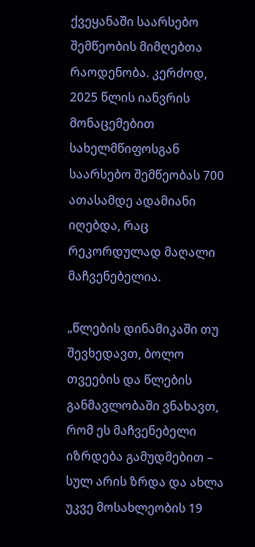ქვეყანაში საარსებო შემწეობის მიმღებთა რაოდენობა. კერძოდ, 2025 წლის იანვრის მონაცემებით სახელმწიფოსგან საარსებო შემწეობას 700 ათასამდე ადამიანი იღებდა, რაც რეკორდულად მაღალი მაჩვენებელია.

„წლების დინამიკაში თუ შევხედავთ, ბოლო თვეების და წლების განმავლობაში ვნახავთ, რომ ეს მაჩვენებელი იზრდება გამუდმებით – სულ არის ზრდა და ახლა უკვე მოსახლეობის 19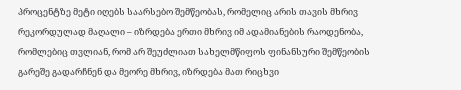პროცენტზე მეტი იღებს საარსებო შემწეობას, რომელიც არის თავის მხრივ რეკორდულად მაღალი – იზრდება ერთი მხრივ იმ ადამიანების რაოდენობა, რომლებიც თვლიან, რომ არ შეუძლიათ სახელმწიფოს ფინანსური შემწეობის გარეშე გადარჩნენ და მეორე მხრივ, იზრდება მათ რიცხვი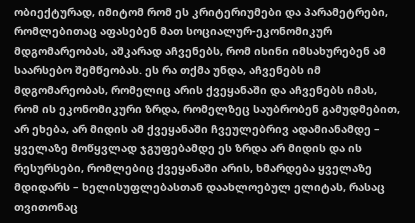ობიექტურად, იმიტომ რომ ეს კრიტერიუმები და პარამეტრები, რომლებითაც აფასებენ მათ სოციალურ-ეკონომიკურ მდგომარეობას, აშკარად აჩვენებს, რომ ისინი იმსახურებენ ამ საარსებო შემწეობას. ეს რა თქმა უნდა, აჩვენებს იმ მდგომარეობას, რომელიც არის ქვეყანაში და აჩვენებს იმას, რომ ის ეკონომიკური ზრდა, რომელზეც საუბრობენ გამუდმებით, არ ეხება, არ მიდის ამ ქვეყანაში ჩვეულებრივ ადამიანამდე – ყველაზე მოწყვლად ჯგუფებამდე ეს ზრდა არ მიდის და ის რესურსები, რომლებიც ქვეყანაში არის, ხმარდება ყველაზე მდიდარს – ხელისუფლებასთან დაახლოებულ ელიტას, რასაც თვითონაც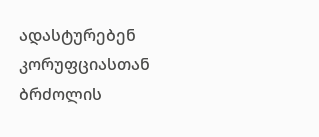ადასტურებენ კორუფციასთან ბრძოლის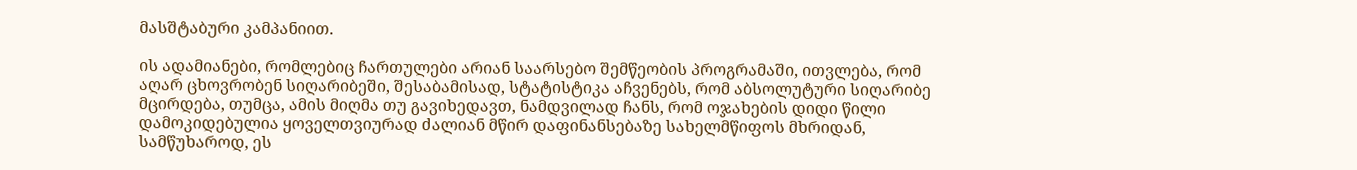მასშტაბური კამპანიით.

ის ადამიანები, რომლებიც ჩართულები არიან საარსებო შემწეობის პროგრამაში, ითვლება, რომ აღარ ცხოვრობენ სიღარიბეში, შესაბამისად, სტატისტიკა აჩვენებს, რომ აბსოლუტური სიღარიბე მცირდება, თუმცა, ამის მიღმა თუ გავიხედავთ, ნამდვილად ჩანს, რომ ოჯახების დიდი წილი დამოკიდებულია ყოველთვიურად ძალიან მწირ დაფინანსებაზე სახელმწიფოს მხრიდან, სამწუხაროდ, ეს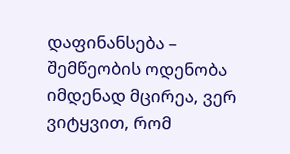დაფინანსება – შემწეობის ოდენობა იმდენად მცირეა, ვერ ვიტყვით, რომ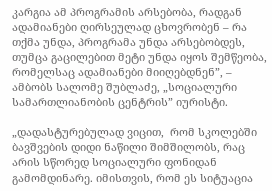კარგია ამ პროგრამის არსებობა, რადგან ადამიანები ღირსეულად ცხოვრობენ – რა თქმა უნდა, პროგრამა უნდა არსებობდეს, თუმცა გაცილებით მეტი უნდა იყოს შემწეობა, რომელსაც ადამიანები მიიღებდნენ”, – ამბობს სალომე შუბლაძე, „სოციალური სამართლიანობის ცენტრის” იურისტი.

„დადასტურებულად ვიცით,  რომ სკოლებში ბავშვების დიდი ნაწილი შიმშილობს, რაც არის სწორედ სოციალური ფონიდან გამომდინარე. იმისთვის, რომ ეს სიტუაცია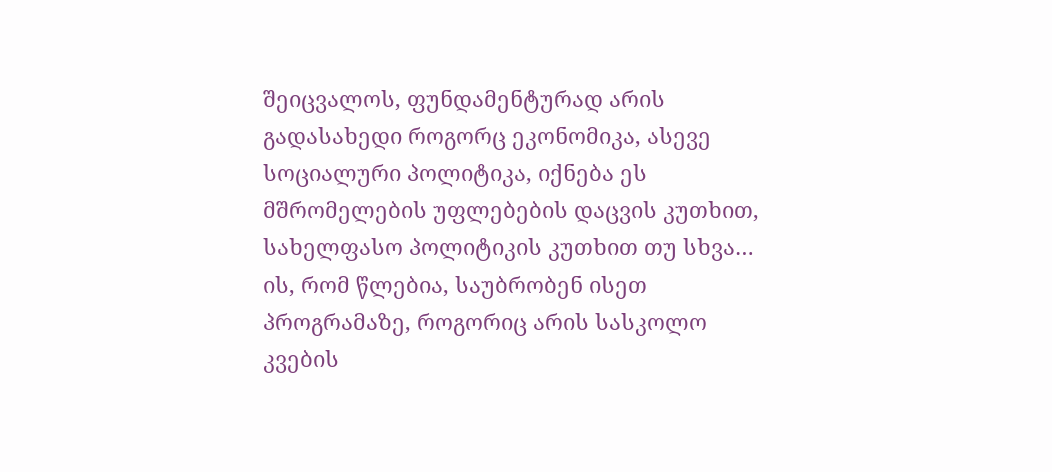შეიცვალოს, ფუნდამენტურად არის გადასახედი როგორც ეკონომიკა, ასევე სოციალური პოლიტიკა, იქნება ეს მშრომელების უფლებების დაცვის კუთხით, სახელფასო პოლიტიკის კუთხით თუ სხვა… ის, რომ წლებია, საუბრობენ ისეთ პროგრამაზე, როგორიც არის სასკოლო კვების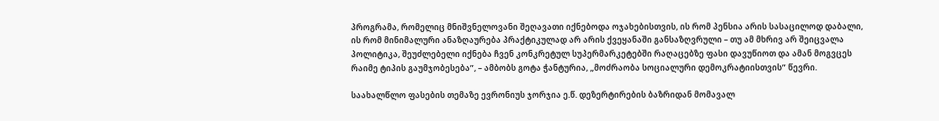პროგრამა, რომელიც მნიშვნელოვანი შეღავათი იქნებოდა ოჯახებისთვის, ის რომ პენსია არის სასაცილოდ დაბალი, ის რომ მინიმალური ანაზღაურება პრაქტიკულად არ არის ქვეყანაში განსაზღვრული – თუ ამ მხრივ არ შეიცვალა პოლიტიკა, შეუძლებელი იქნება ჩვენ კონკრეტულ სუპერმარკეტებში რაღაცებზე ფასი დავუწიოთ და ამან მოგვცეს რაიმე ტიპის გაუმჯობესება”, – ამბობს გოტა ჭანტურია, „მოძრაობა სოციალური დემოკრატიისთვის” წევრი.

საახალწლო ფასების თემაზე ევრონიუს ჯორჯია ე.წ. დეზერტირების ბაზრიდან მომავალ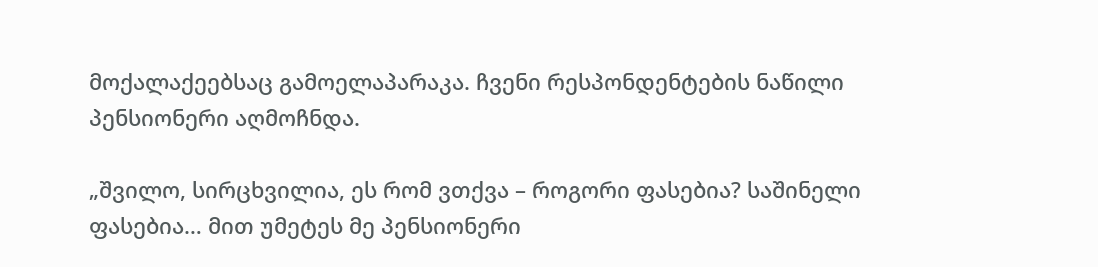მოქალაქეებსაც გამოელაპარაკა. ჩვენი რესპონდენტების ნაწილი პენსიონერი აღმოჩნდა.

„შვილო, სირცხვილია, ეს რომ ვთქვა – როგორი ფასებია? საშინელი ფასებია… მით უმეტეს მე პენსიონერი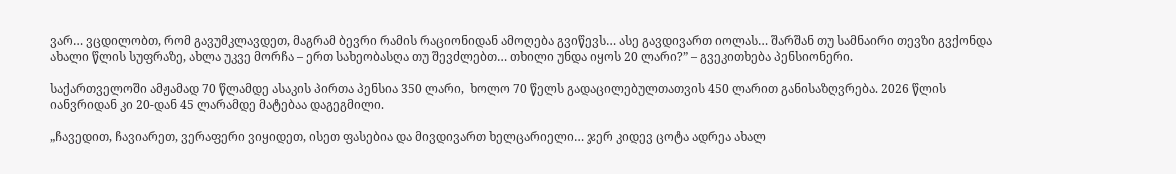ვარ… ვცდილობთ, რომ გავუმკლავდეთ, მაგრამ ბევრი რამის რაციონიდან ამოღება გვიწევს… ასე გავდივართ იოლას… შარშან თუ სამნაირი თევზი გვქონდა ახალი წლის სუფრაზე, ახლა უკვე მორჩა – ერთ სახეობასღა თუ შევძლებთ… თხილი უნდა იყოს 20 ლარი?” – გვეკითხება პენსიონერი.

საქართველოში ამჟამად 70 წლამდე ასაკის პირთა პენსია 350 ლარი,  ხოლო 70 წელს გადაცილებულთათვის 450 ლარით განისაზღვრება. 2026 წლის იანვრიდან კი 20-დან 45 ლარამდე მატებაა დაგეგმილი.

„ჩავედით, ჩავიარეთ, ვერაფერი ვიყიდეთ, ისეთ ფასებია და მივდივართ ხელცარიელი… ჯერ კიდევ ცოტა ადრეა ახალ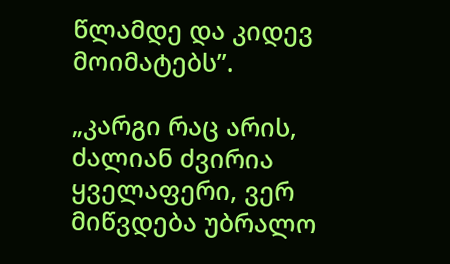წლამდე და კიდევ მოიმატებს”.

„კარგი რაც არის, ძალიან ძვირია ყველაფერი, ვერ მიწვდება უბრალო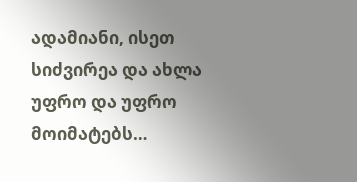ადამიანი, ისეთ სიძვირეა და ახლა უფრო და უფრო მოიმატებს…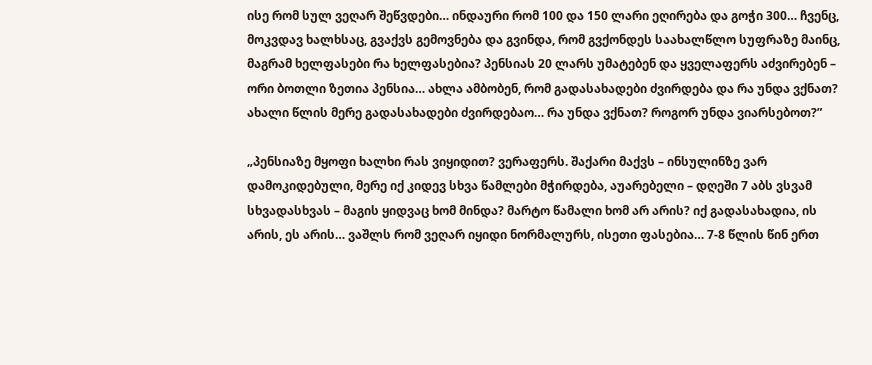ისე რომ სულ ვეღარ შეწვდები… ინდაური რომ 100 და 150 ლარი ეღირება და გოჭი 300… ჩვენც, მოკვდავ ხალხსაც, გვაქვს გემოვნება და გვინდა, რომ გვქონდეს საახალწლო სუფრაზე მაინც, მაგრამ ხელფასები რა ხელფასებია? პენსიას 20 ლარს უმატებენ და ყველაფერს აძვირებენ – ორი ბოთლი ზეთია პენსია… ახლა ამბობენ, რომ გადასახადები ძვირდება და რა უნდა ვქნათ? ახალი წლის მერე გადასახადები ძვირდებაო… რა უნდა ვქნათ? როგორ უნდა ვიარსებოთ?”

„პენსიაზე მყოფი ხალხი რას ვიყიდით? ვერაფერს. შაქარი მაქვს – ინსულინზე ვარ დამოკიდებული, მერე იქ კიდევ სხვა წამლები მჭირდება, აუარებელი – დღეში 7 აბს ვსვამ სხვადასხვას – მაგის ყიდვაც ხომ მინდა? მარტო წამალი ხომ არ არის? იქ გადასახადია, ის არის, ეს არის… ვაშლს რომ ვეღარ იყიდი ნორმალურს, ისეთი ფასებია… 7-8 წლის წინ ერთ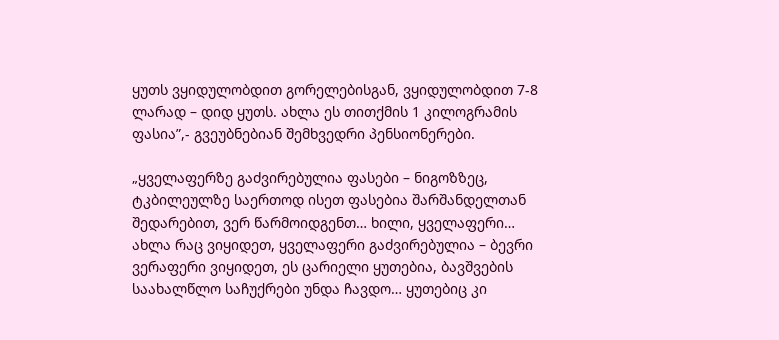ყუთს ვყიდულობდით გორელებისგან, ვყიდულობდით 7-8 ლარად – დიდ ყუთს. ახლა ეს თითქმის 1 კილოგრამის ფასია”,- გვეუბნებიან შემხვედრი პენსიონერები.

„ყველაფერზე გაძვირებულია ფასები – ნიგოზზეც, ტკბილეულზე საერთოდ ისეთ ფასებია შარშანდელთან შედარებით, ვერ წარმოიდგენთ… ხილი, ყველაფერი… ახლა რაც ვიყიდეთ, ყველაფერი გაძვირებულია – ბევრი ვერაფერი ვიყიდეთ, ეს ცარიელი ყუთებია, ბავშვების საახალწლო საჩუქრები უნდა ჩავდო… ყუთებიც კი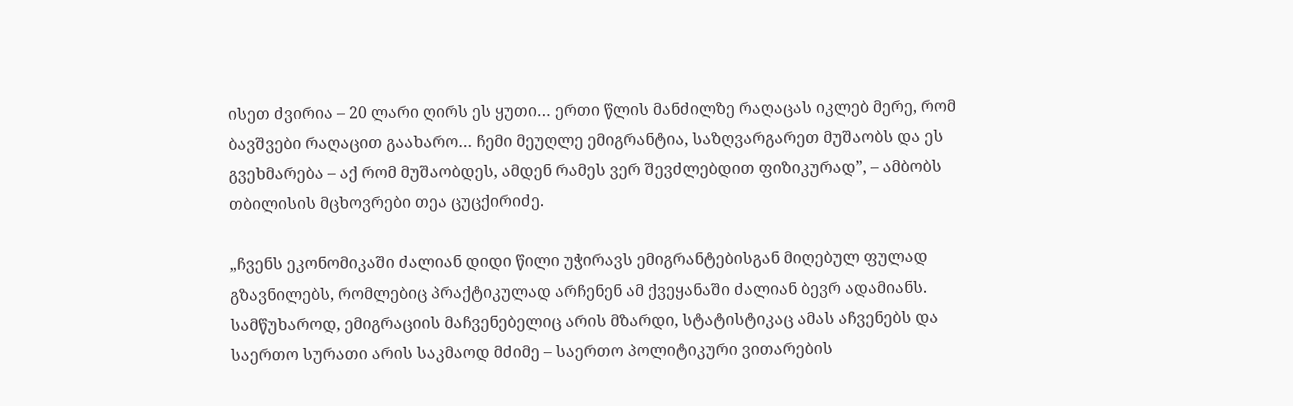ისეთ ძვირია – 20 ლარი ღირს ეს ყუთი… ერთი წლის მანძილზე რაღაცას იკლებ მერე, რომ ბავშვები რაღაცით გაახარო… ჩემი მეუღლე ემიგრანტია, საზღვარგარეთ მუშაობს და ეს გვეხმარება – აქ რომ მუშაობდეს, ამდენ რამეს ვერ შევძლებდით ფიზიკურად”, – ამბობს თბილისის მცხოვრები თეა ცუცქირიძე.

„ჩვენს ეკონომიკაში ძალიან დიდი წილი უჭირავს ემიგრანტებისგან მიღებულ ფულად გზავნილებს, რომლებიც პრაქტიკულად არჩენენ ამ ქვეყანაში ძალიან ბევრ ადამიანს. სამწუხაროდ, ემიგრაციის მაჩვენებელიც არის მზარდი, სტატისტიკაც ამას აჩვენებს და საერთო სურათი არის საკმაოდ მძიმე – საერთო პოლიტიკური ვითარების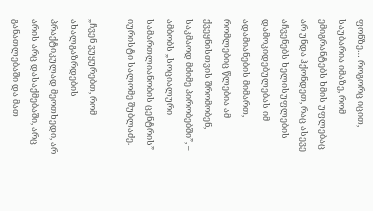ფონზე… როგორც იცით, საუბარია იმაზე, რომ ემიგრანტებს ხმის უფლებაც არ უნდა ჰქონდეთ, რაც ასევე აჩვენებს ხელისუფლების დამოკიდებულებას იმ ადამიანების მიმართ, რომლებიც წლებია ამ ქვეყნისთვის შრომობენ, საკმაოდ მძიმე პირობებში”, – ამბობს „სოციალური სამართლიანობის ცენტრის” იურისტი სალომე შუბლაძე.

„ჩვენ ვუყურებთ, რომ ახალგაზრდების პრაქტიკულად მეოთხედი, არ არის არც დასაქმებაში, არც განათლებაში და მათ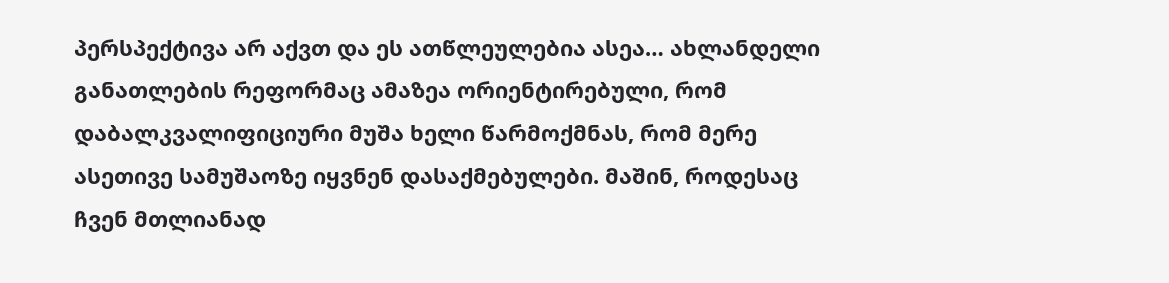პერსპექტივა არ აქვთ და ეს ათწლეულებია ასეა… ახლანდელი განათლების რეფორმაც ამაზეა ორიენტირებული, რომ დაბალკვალიფიციური მუშა ხელი წარმოქმნას, რომ მერე ასეთივე სამუშაოზე იყვნენ დასაქმებულები. მაშინ, როდესაც ჩვენ მთლიანად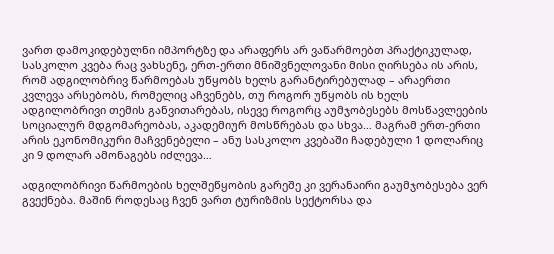ვართ დამოკიდებულნი იმპორტზე და არაფერს არ ვაწარმოებთ პრაქტიკულად, სასკოლო კვება რაც ვახსენე, ერთ-ერთი მნიშვნელოვანი მისი ღირსება ის არის, რომ ადგილობრივ წარმოებას უწყობს ხელს გარანტირებულად – არაერთი კვლევა არსებობს, რომელიც აჩვენებს, თუ როგორ უწყობს ის ხელს ადგილობრივი თემის განვითარებას, ისევე როგორც აუმჯობესებს მოსწავლეების სოციალურ მდგომარეობას, აკადემიურ მოსწრებას და სხვა… მაგრამ ერთ-ერთი არის ეკონომიკური მაჩვენებელი – ანუ სასკოლო კვებაში ჩადებული 1 დოლარიც კი 9 დოლარ ამონაგებს იძლევა…

ადგილობრივი წარმოების ხელშეწყობის გარეშე კი ვერანაირი გაუმჯობესება ვერ გვექნება. მაშინ როდესაც ჩვენ ვართ ტურიზმის სექტორსა და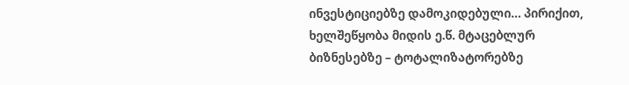ინვესტიციებზე დამოკიდებული… პირიქით, ხელშეწყობა მიდის ე.წ. მტაცებლურ ბიზნესებზე – ტოტალიზატორებზე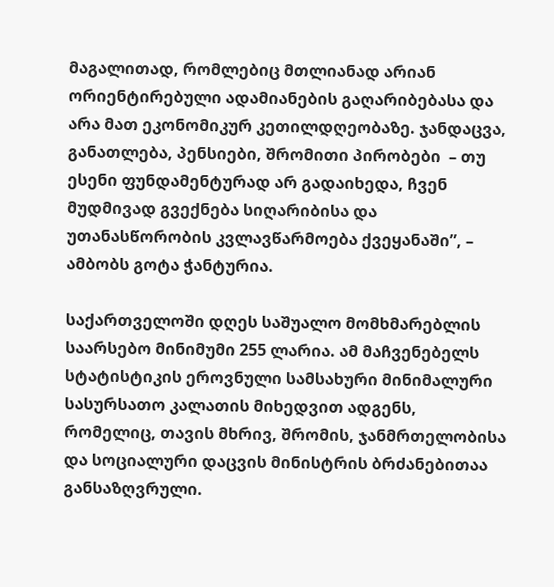მაგალითად, რომლებიც მთლიანად არიან ორიენტირებული ადამიანების გაღარიბებასა და არა მათ ეკონომიკურ კეთილდღეობაზე. ჯანდაცვა, განათლება, პენსიები, შრომითი პირობები  – თუ ესენი ფუნდამენტურად არ გადაიხედა, ჩვენ მუდმივად გვექნება სიღარიბისა და უთანასწორობის კვლავწარმოება ქვეყანაში”, – ამბობს გოტა ჭანტურია.

საქართველოში დღეს საშუალო მომხმარებლის საარსებო მინიმუმი 255 ლარია. ამ მაჩვენებელს სტატისტიკის ეროვნული სამსახური მინიმალური სასურსათო კალათის მიხედვით ადგენს, რომელიც, თავის მხრივ, შრომის, ჯანმრთელობისა და სოციალური დაცვის მინისტრის ბრძანებითაა განსაზღვრული.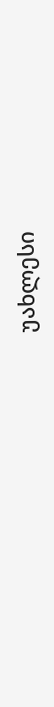უახლესი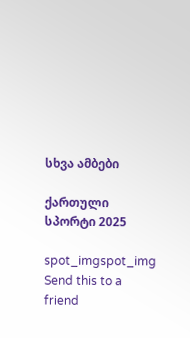სხვა ამბები

ქართული სპორტი 2025

spot_imgspot_img
Send this to a friend